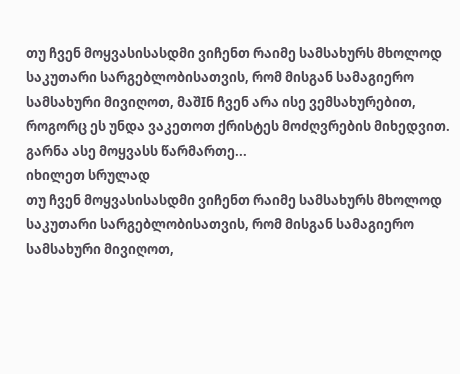თუ ჩვენ მოყვასისასდმი ვიჩენთ რაიმე სამსახურს მხოლოდ საკუთარი სარგებლობისათვის, რომ მისგან სამაგიერო სამსახური მივიღოთ, მაშIნ ჩვენ არა ისე ვემსახურებით, როგორც ეს უნდა ვაკეთოთ ქრისტეს მოძღვრების მიხედვით. გარნა ასე მოყვასს წარმართე...
იხილეთ სრულად
თუ ჩვენ მოყვასისასდმი ვიჩენთ რაიმე სამსახურს მხოლოდ საკუთარი სარგებლობისათვის, რომ მისგან სამაგიერო სამსახური მივიღოთ,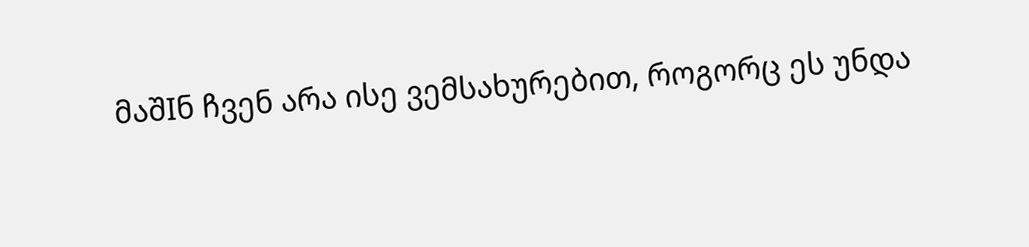მაშIნ ჩვენ არა ისე ვემსახურებით, როგორც ეს უნდა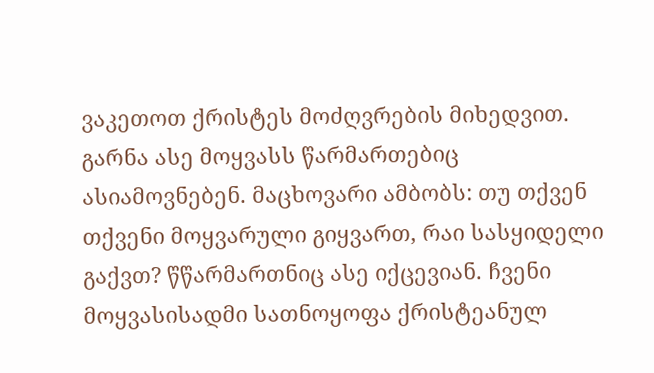ვაკეთოთ ქრისტეს მოძღვრების მიხედვით. გარნა ასე მოყვასს წარმართებიც ასიამოვნებენ. მაცხოვარი ამბობს: თუ თქვენ თქვენი მოყვარული გიყვართ, რაი სასყიდელი გაქვთ? წწარმართნიც ასე იქცევიან. ჩვენი მოყვასისადმი სათნოყოფა ქრისტეანულ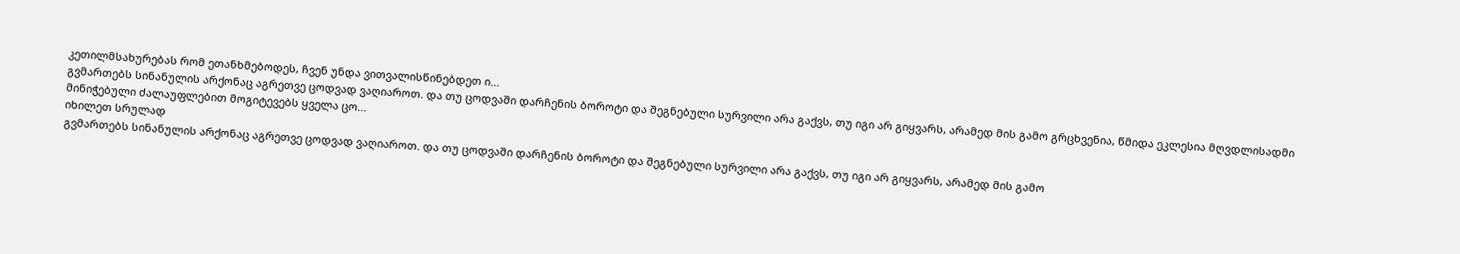კეთილმსახურებას რომ ეთანხმებოდეს, ჩვენ უნდა ვითვალისწინებდეთ ი...
გვმართებს სინანულის არქონაც აგრეთვე ცოდვად ვაღიაროთ. და თუ ცოდვაში დარჩენის ბოროტი და შეგნებული სურვილი არა გაქვს, თუ იგი არ გიყვარს, არამედ მის გამო გრცხვენია, წმიდა ეკლესია მღვდლისადმი მინიჭებული ძალაუფლებით მოგიტევებს ყველა ცო...
იხილეთ სრულად
გვმართებს სინანულის არქონაც აგრეთვე ცოდვად ვაღიაროთ. და თუ ცოდვაში დარჩენის ბოროტი და შეგნებული სურვილი არა გაქვს, თუ იგი არ გიყვარს, არამედ მის გამო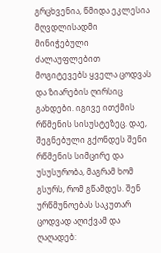გრცხვენია, წმიდა ეკლესია მღვდლისადმი მინიჭებული ძალაუფლებით მოგიტევებს ყველა ცოდვას და ზიარების ღირსიც გახდები. იგივე ითქმის რწმენის სისუსტეზეც. დაე, შეგნებული გქონდეს შენი რწმენის სიმცირე და უსუსურობა, მაგრამ ხომ გსურს, რომ გწამდეს. შენ ურწმუნოებას საკუთარ ცოდვად აღიქვამ და ღაღადებ: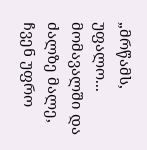„მრწამს, უფალო...
მომავალში და ძალზე მალე, ჩვენ უფრო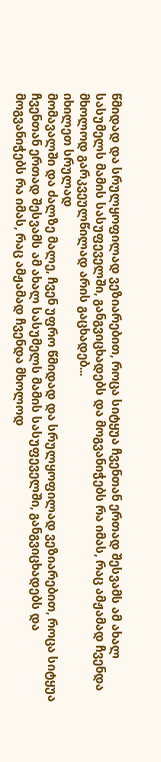წმიდად და სრულყოფილად ვეზიარებით, როცა სიტყუა ჩვენთან ერთად შესვამს ამ ახალ სასუმელს მამის სასუფეველში, განგვიცხადებს და მოგვანიჭებს რა იმას, რაც ამჟამად ჩვენდა მხოლოდ გარკვეულწილად არის გაცხადებ...
იხილეთ სრულად
მომავალში და ძალზე მალე, ჩვენ უფრო წმიდად და სრულყოფილად ვეზიარებით, როცა სიტყუა ჩვენთან ერთად შესვამს ამ ახალ სასუმელს მამის სასუფეველში, განგვიცხადებს და მოგვანიჭებს რა იმას, რაც ამჟამად ჩვენდა მხოლოდ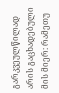გარკვეულწილად არის გაცხადებული მის მიერ: რამეთუ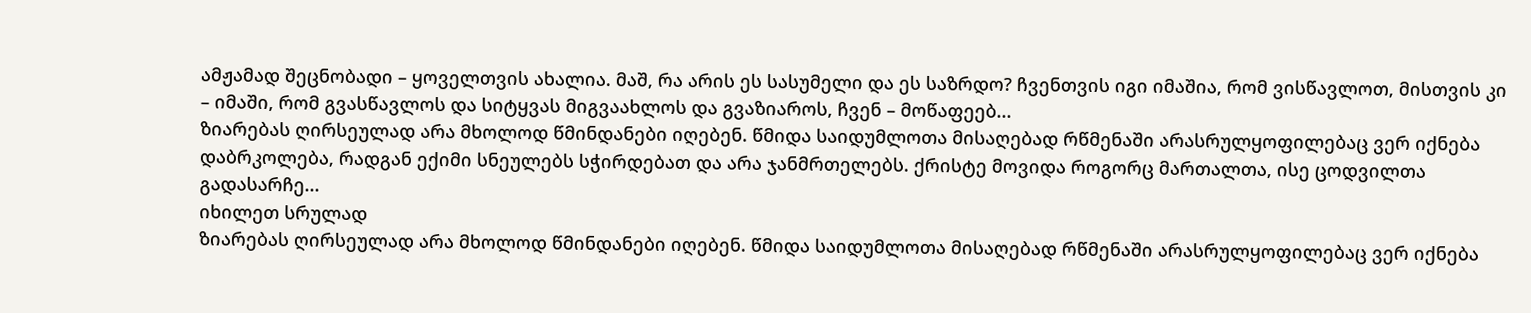ამჟამად შეცნობადი – ყოველთვის ახალია. მაშ, რა არის ეს სასუმელი და ეს საზრდო? ჩვენთვის იგი იმაშია, რომ ვისწავლოთ, მისთვის კი – იმაში, რომ გვასწავლოს და სიტყვას მიგვაახლოს და გვაზიაროს, ჩვენ – მოწაფეებ...
ზიარებას ღირსეულად არა მხოლოდ წმინდანები იღებენ. წმიდა საიდუმლოთა მისაღებად რწმენაში არასრულყოფილებაც ვერ იქნება დაბრკოლება, რადგან ექიმი სნეულებს სჭირდებათ და არა ჯანმრთელებს. ქრისტე მოვიდა როგორც მართალთა, ისე ცოდვილთა გადასარჩე...
იხილეთ სრულად
ზიარებას ღირსეულად არა მხოლოდ წმინდანები იღებენ. წმიდა საიდუმლოთა მისაღებად რწმენაში არასრულყოფილებაც ვერ იქნება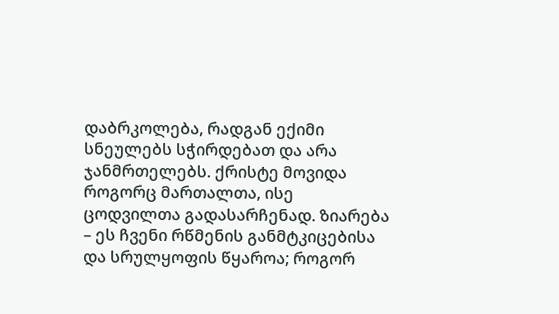დაბრკოლება, რადგან ექიმი სნეულებს სჭირდებათ და არა ჯანმრთელებს. ქრისტე მოვიდა როგორც მართალთა, ისე ცოდვილთა გადასარჩენად. ზიარება – ეს ჩვენი რწმენის განმტკიცებისა და სრულყოფის წყაროა; როგორ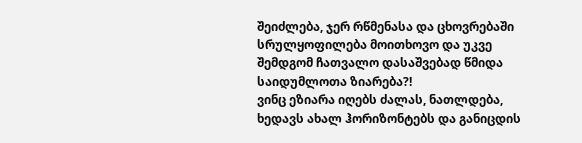შეიძლება, ჯერ რწმენასა და ცხოვრებაში სრულყოფილება მოითხოვო და უკვე შემდგომ ჩათვალო დასაშვებად წმიდა საიდუმლოთა ზიარება?!
ვინც ეზიარა იღებს ძალას, ნათლდება, ხედავს ახალ ჰორიზონტებს და განიცდის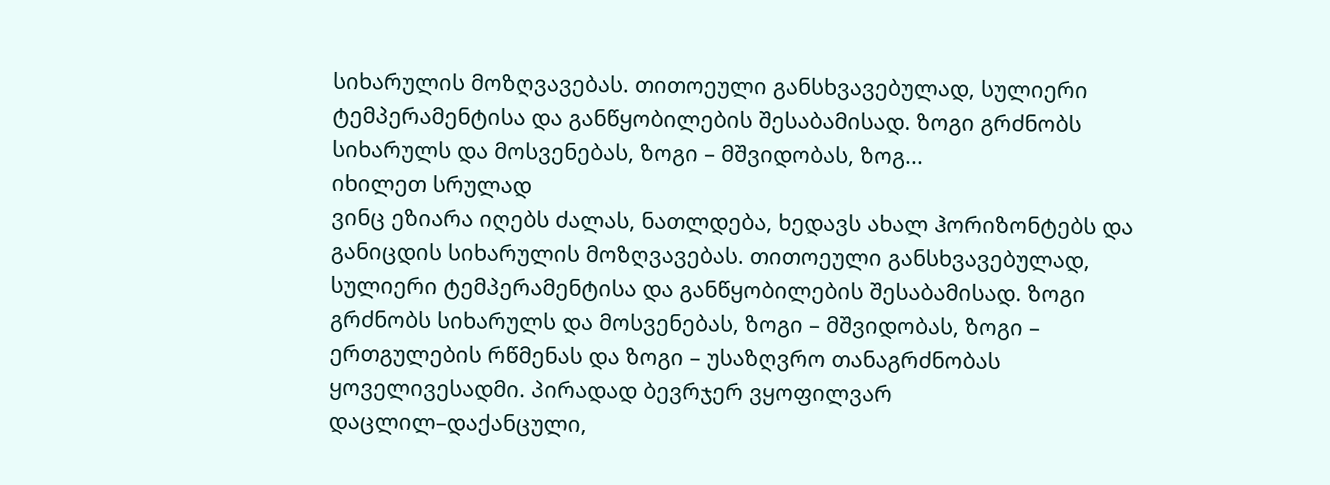სიხარულის მოზღვავებას. თითოეული განსხვავებულად, სულიერი ტემპერამენტისა და განწყობილების შესაბამისად. ზოგი გრძნობს სიხარულს და მოსვენებას, ზოგი – მშვიდობას, ზოგ...
იხილეთ სრულად
ვინც ეზიარა იღებს ძალას, ნათლდება, ხედავს ახალ ჰორიზონტებს და განიცდის სიხარულის მოზღვავებას. თითოეული განსხვავებულად, სულიერი ტემპერამენტისა და განწყობილების შესაბამისად. ზოგი გრძნობს სიხარულს და მოსვენებას, ზოგი – მშვიდობას, ზოგი – ერთგულების რწმენას და ზოგი – უსაზღვრო თანაგრძნობას ყოველივესადმი. პირადად ბევრჯერ ვყოფილვარ დაცლილ–დაქანცული,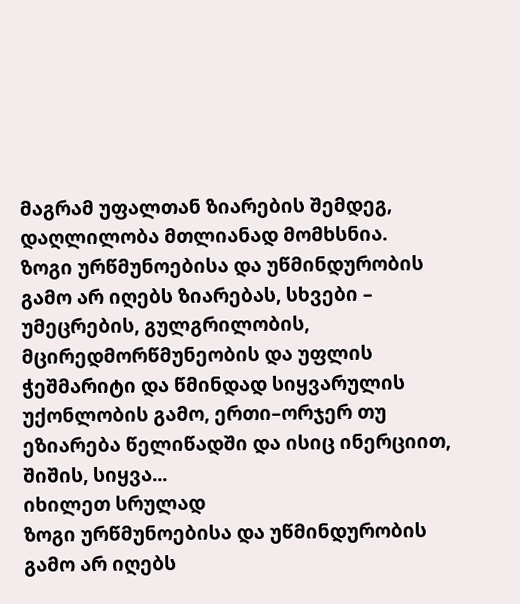მაგრამ უფალთან ზიარების შემდეგ, დაღლილობა მთლიანად მომხსნია.
ზოგი ურწმუნოებისა და უწმინდურობის გამო არ იღებს ზიარებას, სხვები – უმეცრების, გულგრილობის, მცირედმორწმუნეობის და უფლის ჭეშმარიტი და წმინდად სიყვარულის უქონლობის გამო, ერთი–ორჯერ თუ ეზიარება წელიწადში და ისიც ინერციით, შიშის, სიყვა...
იხილეთ სრულად
ზოგი ურწმუნოებისა და უწმინდურობის გამო არ იღებს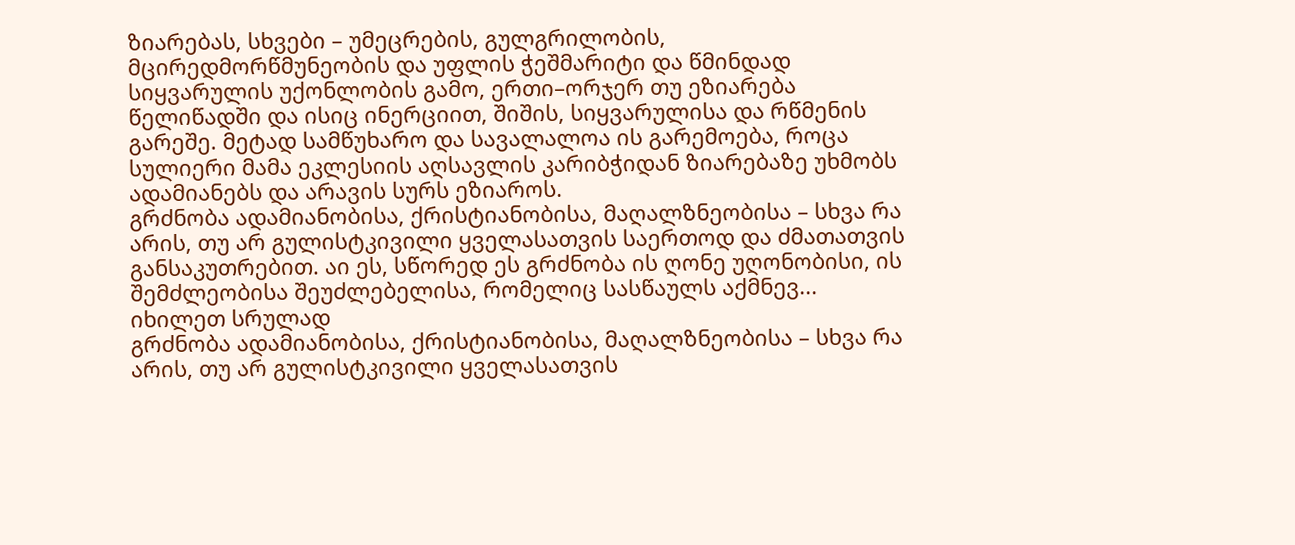ზიარებას, სხვები – უმეცრების, გულგრილობის, მცირედმორწმუნეობის და უფლის ჭეშმარიტი და წმინდად სიყვარულის უქონლობის გამო, ერთი–ორჯერ თუ ეზიარება წელიწადში და ისიც ინერციით, შიშის, სიყვარულისა და რწმენის გარეშე. მეტად სამწუხარო და სავალალოა ის გარემოება, როცა სულიერი მამა ეკლესიის აღსავლის კარიბჭიდან ზიარებაზე უხმობს ადამიანებს და არავის სურს ეზიაროს.
გრძნობა ადამიანობისა, ქრისტიანობისა, მაღალზნეობისა – სხვა რა არის, თუ არ გულისტკივილი ყველასათვის საერთოდ და ძმათათვის განსაკუთრებით. აი ეს, სწორედ ეს გრძნობა ის ღონე უღონობისი, ის შემძლეობისა შეუძლებელისა, რომელიც სასწაულს აქმნევ...
იხილეთ სრულად
გრძნობა ადამიანობისა, ქრისტიანობისა, მაღალზნეობისა – სხვა რა არის, თუ არ გულისტკივილი ყველასათვის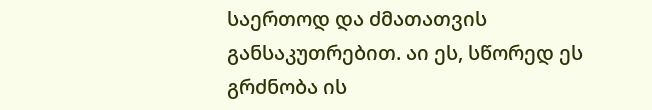საერთოდ და ძმათათვის განსაკუთრებით. აი ეს, სწორედ ეს გრძნობა ის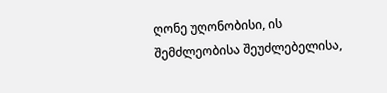ღონე უღონობისი, ის შემძლეობისა შეუძლებელისა,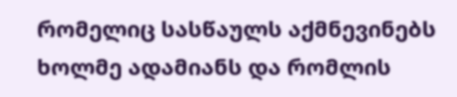რომელიც სასწაულს აქმნევინებს ხოლმე ადამიანს და რომლის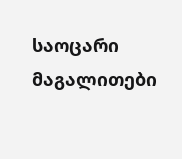საოცარი მაგალითები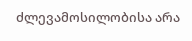ძლევამოსილობისა არა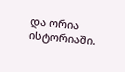და ორია ისტორიაში.